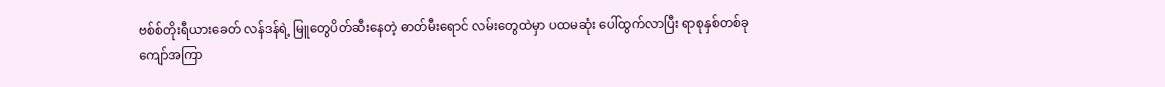ဗစ်စ်တိုးရီယားခေတ် လန်ဒန်ရဲ့ မြူတွေပိတ်ဆီးနေတဲ့ ဓာတ်မီးရောင် လမ်းတွေထဲမှာ ပထမဆုံး ပေါ်ထွက်လာပြီး ရာစုနှစ်တစ်ခုကျော်အကြာ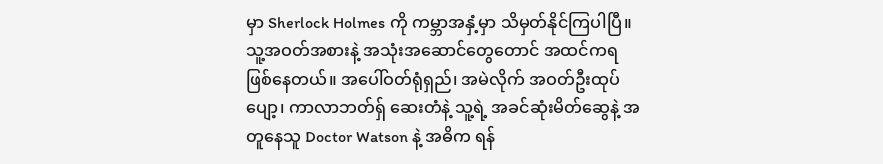မှာ Sherlock Holmes ကို ကမ္ဘာအနှံ့မှာ သိမှတ်နိုင်ကြပါပြီ။ သူ့အဝတ်အစားနဲ့ အသုံးအဆောင်တွေတောင် အထင်ကရဖြစ်နေတယ်။ အပေါ်ဝတ်ရုံရှည်၊ အမဲလိုက် အဝတ်ဦးထုပ်ပျော့၊ ကာလာဘတ်ရှ် ဆေးတံနဲ့ သူ့ရဲ့ အခင်ဆုံးမိတ်ဆွေနဲ့ အတူနေသူ Doctor Watson နဲ့ အဓိက ရန်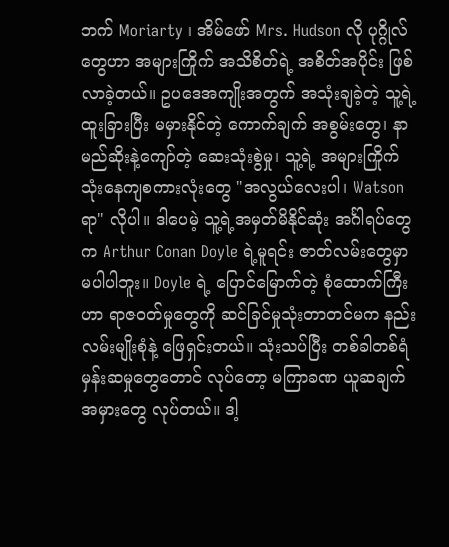ဘက် Moriarty ၊ အိမ်ဖော် Mrs. Hudson လို ပုဂ္ဂိုလ်တွေဟာ အများကြိုက် အသိစိတ်ရဲ့ အစိတ်အပိုင်း ဖြစ်လာခဲ့တယ်။ ဥပဒေအကျိုးအတွက် အသုံးချခဲ့တဲ့ သူ့ရဲ့ ထူးခြားပြီး မမှားနိုင်တဲ့ ကောက်ချက် အစွမ်းတွေ၊ နာမည်ဆိုးနဲ့ကျော်တဲ့ ဆေးသုံးစွဲမှု၊ သူ့ရဲ့ အများကြိုက် သုံးနေကျစကားလုံးတွေ "အလွယ်လေးပါ၊ Watson ရာ" လိုပါ။ ဒါပေမဲ့ သူ့ရဲ့အမှတ်မိနိုင်ဆုံး အင်္ဂါရပ်တွေက Arthur Conan Doyle ရဲ့မူရင်း ဇာတ်လမ်းတွေမှာ မပါပါဘူး။ Doyle ရဲ့ ပြောင်မြောက်တဲ့ စုံထောက်ကြီးဟာ ရာဇဝတ်မှုတွေကို ဆင်ခြင်မှုသုံးတာတင်မက နည်းလမ်းမျိုးစုံနဲ့ ဖြေရှင်းတယ်။ သုံးသပ်ပြီး တစ်ခါတစ်ရံ မှန်းဆမှုတွေတောင် လုပ်တော့ မကြာခဏ ယူဆချက်အမှားတွေ လုပ်တယ်။ ဒါ့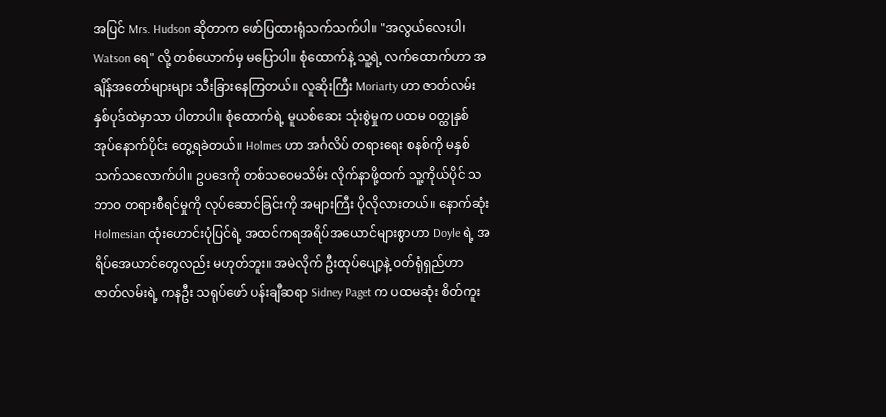အပြင် Mrs. Hudson ဆိုတာက ဖော်ပြထားရုံသက်သက်ပါ။ "အလွယ်လေးပါ၊ Watson ရေ" လို့ တစ်ယောက်မှ မပြောပါ။ စုံထောက်နဲ့ သူ့ရဲ့ လက်ထောက်ဟာ အချိန်အတော်များများ သီးခြားနေကြတယ်။ လူဆိုးကြီး Moriarty ဟာ ဇာတ်လမ်း နှစ်ပုဒ်ထဲမှာသာ ပါတာပါ။ စုံထောက်ရဲ့ မူယစ်ဆေး သုံးစွဲမှုက ပထမ ဝတ္ထုနှစ်အုပ်နောက်ပိုင်း တွေ့ရခဲတယ်။ Holmes ဟာ အင်္ဂလိပ် တရားရေး စနစ်ကို မနှစ်သက်သလောက်ပါ။ ဥပဒေကို တစ်သဝေမသိမ်း လိုက်နာဖို့ထက် သူ့ကိုယ်ပိုင် သဘာဝ တရားစီရင်မှုကို လုပ်ဆောင်ခြင်းကို အများကြီး ပိုလိုလားတယ်။ နောက်ဆုံး Holmesian ထုံးဟောင်းပုံပြင်ရဲ့ အထင်ကရအရိပ်အယောင်များစွာဟာ Doyle ရဲ့ အရိပ်အေယာင်တွေလည်း မဟုတ်ဘူး။ အမဲလိုက် ဦးထုပ်ပျော့နဲ့ ဝတ်ရုံရှည်ဟာ ဇာတ်လမ်းရဲ့ ကနဦး သရုပ်ဖော် ပန်းချီဆရာ Sidney Paget က ပထမဆုံး စိတ်ကူး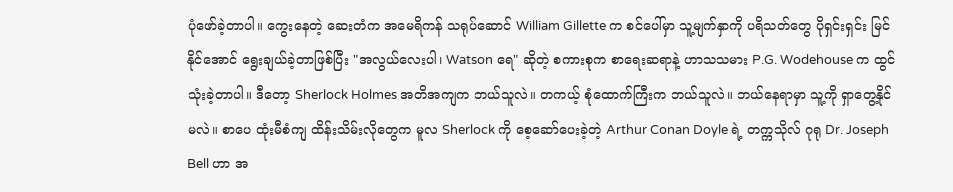ပုံဖော်ခဲ့တာပါ။ ကွေးနေတဲ့ ဆေးတံက အမေရိကန် သရုပ်ဆောင် William Gillette က စင်ပေါ်မှာ သူ့မျက်နှာကို ပရိသတ်တွေ ပိုရှင်းရှင်း မြင်နိုင်အောင် ရွေးချယ်ခဲ့တာဖြစ်ပြီး "အလွယ်လေးပါ၊ Watson ရေ" ဆိုတဲ့ စကားစုက စာရေးဆရာနဲ့ ဟာသသမား P.G. Wodehouse က ထွင်သုံးခဲ့တာပါ။ ဒီတော့ Sherlock Holmes အတိအကျက ဘယ်သူလဲ။ တကယ့် စုံထောက်ကြီးက ဘယ်သူလဲ။ ဘယ်နေရာမှာ သူ့ကို ရှာတွေ့နိုင်မလဲ။ စာပေ ထုံးမီစံကျ ထိန်းသိမ်းလိုတွေက မူလ Sherlock ကို စေ့ဆော်ပေးခဲ့တဲ့ Arthur Conan Doyle ရဲ့ တက္ကသိုလ် ဂုရု Dr. Joseph Bell ဟာ အ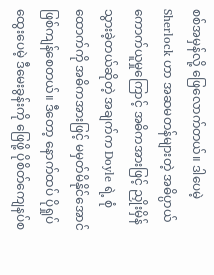စစ်အမှန်လို့ ဖြေလောက်တယ်။ ဒါပေမဲ့ Sherlock ဟာ အဆမတန်များတဲ့ အဓိပ္ပာယ် ကောက်ယူမှုကြောင့် အဓိကအားဖြင့် ညှိုးမှိန်သွားခဲ့တယ်ဆိုတဲ့ အချက်က Doyle ရဲ့ စုံထောက်ကို အဓိကအားဖြင့် မမှတ်မိနိုင်အောင် ဖြစ်ကျန်စေတယ်။ ဒီတော့ နောက်ထပ် ပိုရှုပ်ထွေးပေမဲ့ ဒီမေးခွန်းကို ဖြေဖို့ ပိုစိတ်ကျေနပ်စ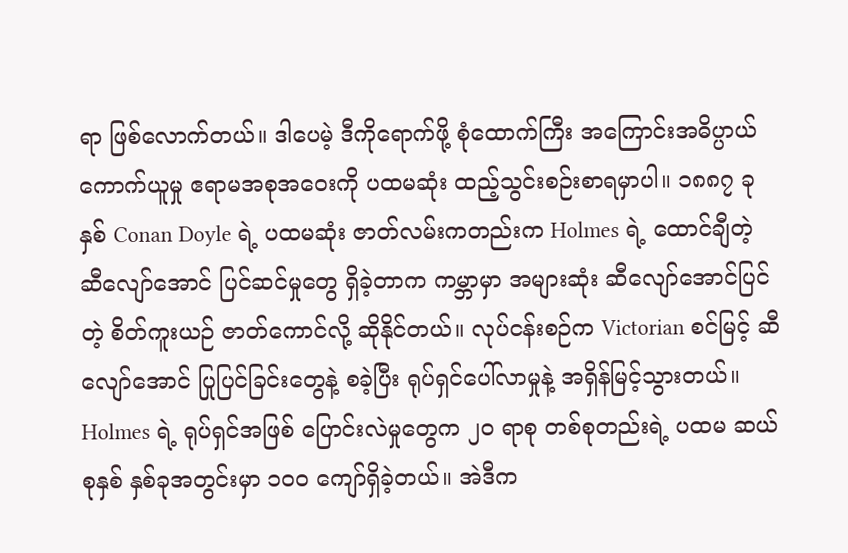ရာ ဖြစ်လောက်တယ်။ ဒါပေမဲ့ ဒီကိုရောက်ဖို့ စုံထောက်ကြီး အကြောင်းအဓိပ္ပာယ်ကောက်ယူမှု ဧရာမအစုအဝေးကို ပထမဆုံး ထည့်သွင်းစဉ်းစာရမှာပါ။ ၁၈၈၇ ခုနှစ် Conan Doyle ရဲ့ ပထမဆုံး ဇာတ်လမ်းကတည်းက Holmes ရဲ့ ထောင်ချီတဲ့ ဆီလျော်အောင် ပြင်ဆင်မှုတွေ ရှိခဲ့တာက ကမ္ဘာမှာ အများဆုံး ဆီလျော်အောင်ပြင်တဲ့ စိတ်ကူးယဉ် ဇာတ်ကောင်လို့ ဆိုနိုင်တယ်။ လုပ်ငန်းစဉ်က Victorian စင်မြင့် ဆီလျော်အောင် ပြုပြင်ခြင်းတွေနဲ့ စခဲ့ပြီး ရုပ်ရှင်ပေါ်လာမှုနဲ့ အရှိန်မြင့်သွားတယ်။ Holmes ရဲ့ ရုပ်ရှင်အဖြစ် ပြောင်းလဲမှုတွေက ၂၀ ရာစု တစ်စုတည်းရဲ့ ပထမ ဆယ်စုနှစ် နှစ်ခုအတွင်းမှာ ၁၀၀ ကျော်ရှိခဲ့တယ်။ အဲဒီက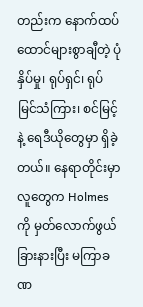တည်းက နောက်ထပ် ထောင်များစွာချီတဲ့ ပုံနှိပ်မှု၊ ရုပ်ရှင်၊ ရုပ်မြင်သံကြား၊ စင်မြင့်နဲ့ ရေဒီယိုတွေမှာ ရှိခဲ့တယ်။ နေရာတိုင်းမှာ လူတွေက Holmes ကို မှတ်လောက်ဖွယ် ခြားနားပြီး မကြာခဏ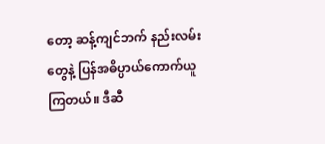တော့ ဆန့်ကျင်ဘက် နည်းလမ်း တွေနဲ့ ပြန်အဓိပ္ပာယ်ကောက်ယူကြတယ်။ ဒီဆီ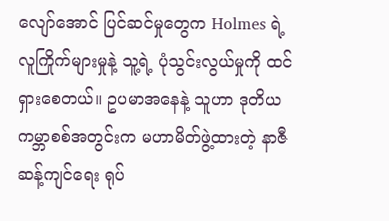လျော်အောင် ပြင်ဆင်မှုတွေက Holmes ရဲ့ လူကြိုက်များမှုနဲ့ သူ့ရဲ့ ပုံသွင်းလွယ်မှုကို ထင်ရှားစေတယ်။ ဥပမာအနေနဲ့ သူဟာ ဒုတိယ ကမ္ဘာစစ်အတွင်းက မဟာမိတ်ဖွဲ့ထားတဲ့ နာဇီဆန့်ကျင်ရေး ရုပ်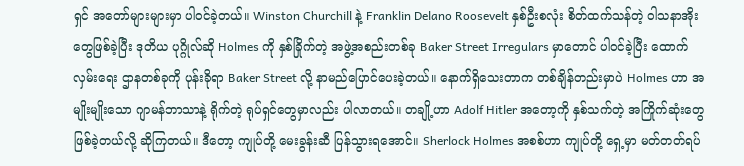ရှင် အတော်များများမှာ ပါဝင်ခဲ့တယ်။ Winston Churchill နဲ့ Franklin Delano Roosevelt နှစ်ဦးစလုံး စိတ်ထက်သန်တဲ့ ဝါသနာအိုးတွေဖြစ်ခဲ့ပြီး ဒုတိယ ပုဂ္ဂိုလ်ဆို Holmes ကို နှစ်ခြိုက်တဲ့ အဖွဲ့အစည်းတစ်ခု Baker Street Irregulars မှာတောင် ပါဝင်ခဲ့ပြီး ထောက်လှမ်းရေး ဌာနတစ်ခုကို ပုန်းခိုရာ Baker Street လို့ နာမည်ပြောင်ပေးခဲ့တယ်။ နောက်ရှိသေးတာက တစ်ချိန်တည်းမှာပဲ Holmes ဟာ အမျိုးမျိုးသော ဂျာမန်ဘာသာနဲ့ ရိုက်တဲ့ ရုပ်ရှင်တွေမှာလည်း ပါလာတယ်။ တချို့ဟာ Adolf Hitler အတော့ကို နှစ်သက်တဲ့ အကြိုက်ဆုံးတွေ ဖြစ်ခဲ့တယ်လို့ ဆိုကြတယ်။ ဒီတော့ ကျုပ်တို့ မေးခွန်းဆီ ပြန်သွားရအောင်။ Sherlock Holmes အစစ်ဟာ ကျုပ်တို့ ရှေ့မှာ မတ်တတ်ရပ်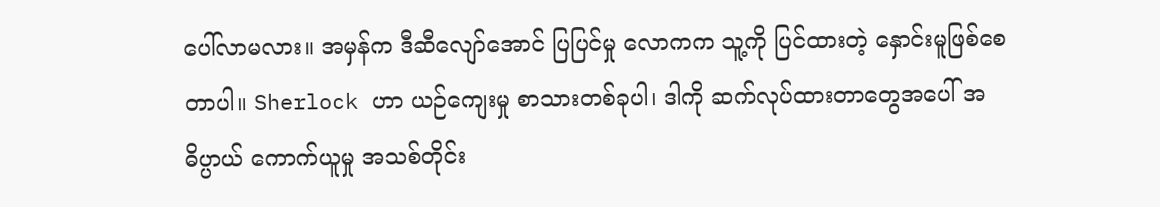ပေါ်လာမလား။ အမှန်က ဒီဆီလျော်အောင် ပြပြင်မှု လောကက သူ့ကို ပြင်ထားတဲ့ နှောင်းမူဖြစ်စေတာပါ။ Sherlock ဟာ ယဉ်ကျေးမှု စာသားတစ်ခုပါ၊ ဒါကို ဆက်လုပ်ထားတာတွေအပေါ် အဓိပ္ပာယ် ကောက်ယူမှု အသစ်တိုင်း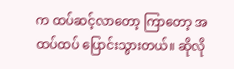က ထပ်ဆင့်လာတော့ ကြာတော့ အထပ်ထပ် ပြောင်းသွားတယ်။ ဆိုလို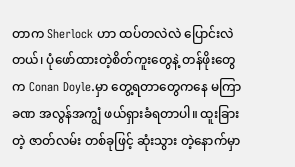တာက Sherlock ဟာ ထပ်တလဲလဲ ပြောင်းလဲတယ်၊ ပုံဖော်ထားတဲ့စိတ်ကူးတွေနဲ့ တန်ဖိုးတွေက Conan Doyle.မှာ တွေ့ရတာတွေကနေ မကြာခဏ အလွန်အကျွံ ဖယ်ရှားခံရတာပါ။ ထူးခြားတဲ့ ဇာတ်လမ်း တစ်ခုဖြင့် ဆုံးသွား တဲ့နောက်မှာ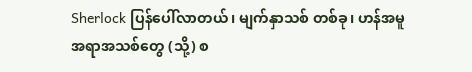Sherlock ပြန်ပေါ်လာတယ်၊ မျက်နှာသစ် တစ်ခု၊ ဟန်အမူအရာအသစ်တွေ (သို့) စ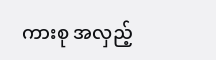ကားစု အလှည့်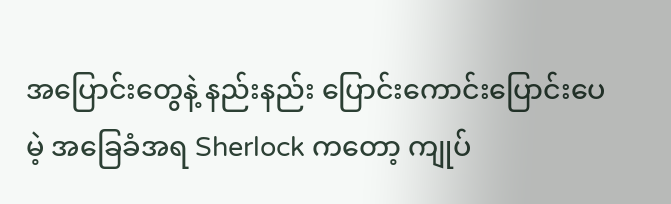အပြောင်းတွေနဲ့ နည်းနည်း ပြောင်းကောင်းပြောင်းပေမဲ့ အခြေခံအရ Sherlock ကတော့ ကျုပ်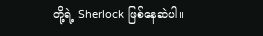တို့ရဲ့ Sherlock ဖြစ်နေဆဲပါ။